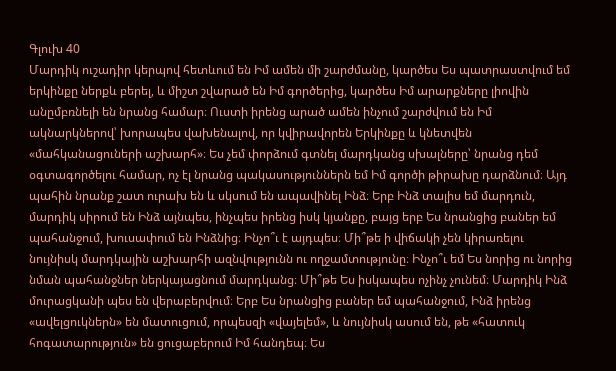Գլուխ 40
Մարդիկ ուշադիր կերպով հետևում են Իմ ամեն մի շարժմանը, կարծես Ես պատրաստվում եմ երկինքը ներքև բերել, և միշտ շվարած են Իմ գործերից, կարծես Իմ արարքները լիովին անըմբռնելի են նրանց համար։ Ուստի իրենց արած ամեն ինչում շարժվում են Իմ ակնարկներով՝ խորապես վախենալով, որ կվիրավորեն Երկինքը և կնետվեն «մահկանացուների աշխարհ»։ Ես չեմ փորձում գտնել մարդկանց սխալները՝ նրանց դեմ օգտագործելու համար, ոչ էլ նրանց պակասություններն եմ Իմ գործի թիրախը դարձնում։ Այդ պահին նրանք շատ ուրախ են և սկսում են ապավինել Ինձ։ Երբ Ինձ տալիս եմ մարդուն, մարդիկ սիրում են Ինձ այնպես, ինչպես իրենց իսկ կյանքը, բայց երբ Ես նրանցից բաներ եմ պահանջում, խուսափում են Ինձնից։ Ինչո՞ւ է այդպես։ Մի՞թե ի վիճակի չեն կիրառելու նույնիսկ մարդկային աշխարհի ազնվությունն ու ողջամտությունը։ Ինչո՞ւ եմ Ես նորից ու նորից նման պահանջներ ներկայացնում մարդկանց։ Մի՞թե Ես իսկապես ոչինչ չունեմ։ Մարդիկ Ինձ մուրացկանի պես են վերաբերվում։ Երբ Ես նրանցից բաներ եմ պահանջում, Ինձ իրենց «ավելցուկներն» են մատուցում, որպեսզի «վայելեմ», և նույնիսկ ասում են, թե «հատուկ հոգատարություն» են ցուցաբերում Իմ հանդեպ։ Ես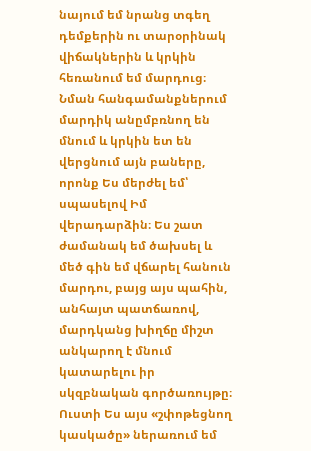նայում եմ նրանց տգեղ դեմքերին ու տարօրինակ վիճակներին և կրկին հեռանում եմ մարդուց։ Նման հանգամանքներում մարդիկ անըմբռնող են մնում և կրկին ետ են վերցնում այն բաները, որոնք Ես մերժել եմ՝ սպասելով Իմ վերադարձին։ Ես շատ ժամանակ եմ ծախսել և մեծ գին եմ վճարել հանուն մարդու, բայց այս պահին, անհայտ պատճառով, մարդկանց խիղճը միշտ անկարող է մնում կատարելու իր սկզբնական գործառույթը։ Ուստի Ես այս «շփոթեցնող կասկածը» ներառում եմ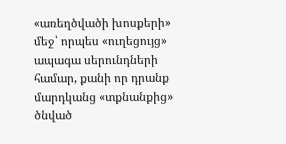«առեղծվածի խոսքերի» մեջ՝ որպես «ուղեցույց» ապագա սերունդների համար, քանի որ դրանք մարդկանց «տքնանքից» ծնված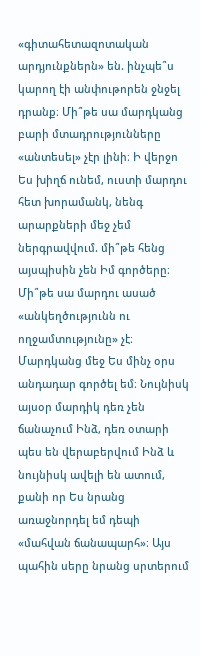«գիտահետազոտական արդյունքներն» են. ինչպե՞ս կարող էի անփութորեն ջնջել դրանք։ Մի՞թե սա մարդկանց բարի մտադրությունները «անտեսել» չէր լինի։ Ի վերջո Ես խիղճ ունեմ, ուստի մարդու հետ խորամանկ, նենգ արարքների մեջ չեմ ներգրավվում. մի՞թե հենց այսպիսին չեն Իմ գործերը։ Մի՞թե սա մարդու ասած «անկեղծությունն ու ողջամտությունը» չէ։ Մարդկանց մեջ Ես մինչ օրս անդադար գործել եմ։ Նույնիսկ այսօր մարդիկ դեռ չեն ճանաչում Ինձ, դեռ օտարի պես են վերաբերվում Ինձ և նույնիսկ ավելի են ատում, քանի որ Ես նրանց առաջնորդել եմ դեպի «մահվան ճանապարհ»։ Այս պահին սերը նրանց սրտերում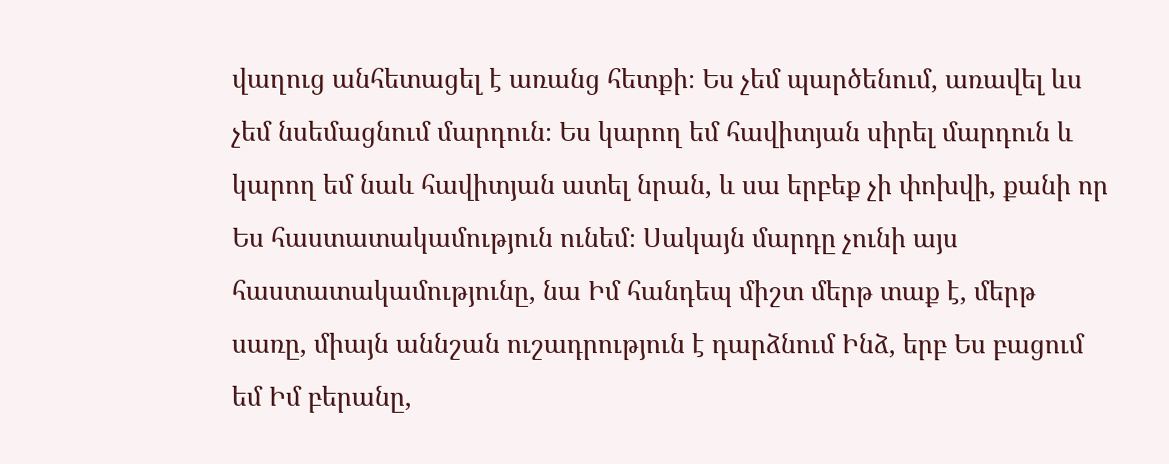վաղուց անհետացել է առանց հետքի։ Ես չեմ պարծենում, առավել ևս չեմ նսեմացնում մարդուն։ Ես կարող եմ հավիտյան սիրել մարդուն և կարող եմ նաև հավիտյան ատել նրան, և սա երբեք չի փոխվի, քանի որ Ես հաստատակամություն ունեմ։ Սակայն մարդը չունի այս հաստատակամությունը, նա Իմ հանդեպ միշտ մերթ տաք է, մերթ սառը, միայն աննշան ուշադրություն է դարձնում Ինձ, երբ Ես բացում եմ Իմ բերանը,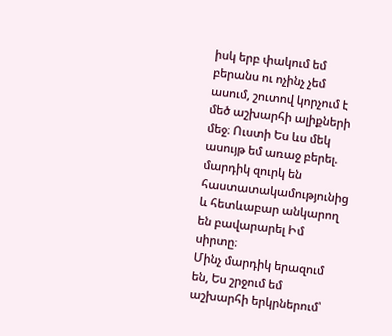իսկ երբ փակում եմ բերանս ու ոչինչ չեմ ասում, շուտով կորչում է մեծ աշխարհի ալիքների մեջ։ Ուստի Ես ևս մեկ ասույթ եմ առաջ բերել. մարդիկ զուրկ են հաստատակամությունից և հետևաբար անկարող են բավարարել Իմ սիրտը։
Մինչ մարդիկ երազում են, Ես շրջում եմ աշխարհի երկրներում՝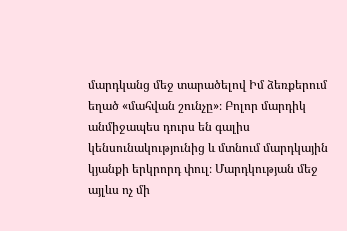մարդկանց մեջ տարածելով Իմ ձեռքերում եղած «մահվան շունչը»։ Բոլոր մարդիկ անմիջապես դուրս են գալիս կենսունակությունից և մտնում մարդկային կյանքի երկրորդ փուլ։ Մարդկության մեջ այլևս ոչ մի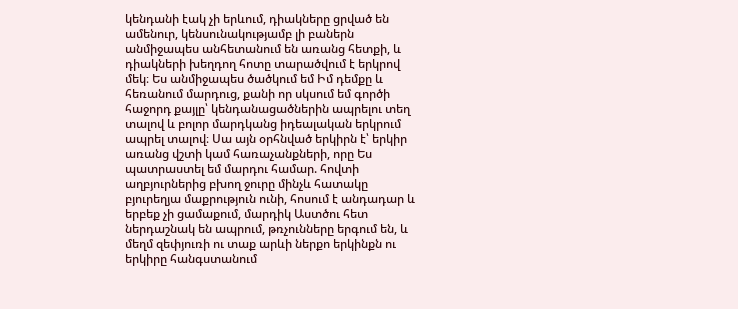կենդանի էակ չի երևում, դիակները ցրված են ամենուր, կենսունակությամբ լի բաներն անմիջապես անհետանում են առանց հետքի, և դիակների խեղդող հոտը տարածվում է երկրով մեկ։ Ես անմիջապես ծածկում եմ Իմ դեմքը և հեռանում մարդուց, քանի որ սկսում եմ գործի հաջորդ քայլը՝ կենդանացածներին ապրելու տեղ տալով և բոլոր մարդկանց իդեալական երկրում ապրել տալով։ Սա այն օրհնված երկիրն է՝ երկիր առանց վշտի կամ հառաչանքների, որը Ես պատրաստել եմ մարդու համար. հովտի աղբյուրներից բխող ջուրը մինչև հատակը բյուրեղյա մաքրություն ունի, հոսում է անդադար և երբեք չի ցամաքում, մարդիկ Աստծու հետ ներդաշնակ են ապրում, թռչունները երգում են, և մեղմ զեփյուռի ու տաք արևի ներքո երկինքն ու երկիրը հանգստանում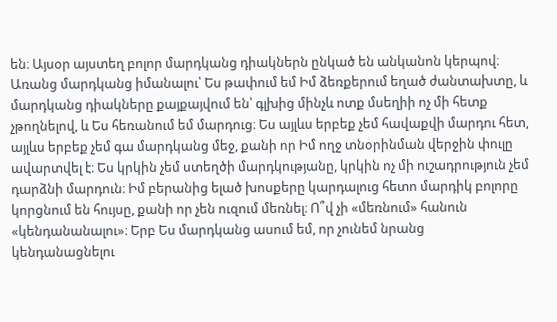են։ Այսօր այստեղ բոլոր մարդկանց դիակներն ընկած են անկանոն կերպով։ Առանց մարդկանց իմանալու՝ Ես թափում եմ Իմ ձեռքերում եղած ժանտախտը, և մարդկանց դիակները քայքայվում են՝ գլխից մինչև ոտք մսեղիի ոչ մի հետք չթողնելով, և Ես հեռանում եմ մարդուց։ Ես այլևս երբեք չեմ հավաքվի մարդու հետ, այլևս երբեք չեմ գա մարդկանց մեջ, քանի որ Իմ ողջ տնօրինման վերջին փուլը ավարտվել է։ Ես կրկին չեմ ստեղծի մարդկությանը, կրկին ոչ մի ուշադրություն չեմ դարձնի մարդուն։ Իմ բերանից ելած խոսքերը կարդալուց հետո մարդիկ բոլորը կորցնում են հույսը, քանի որ չեն ուզում մեռնել։ Ո՞վ չի «մեռնում» հանուն «կենդանանալու»։ Երբ Ես մարդկանց ասում եմ, որ չունեմ նրանց կենդանացնելու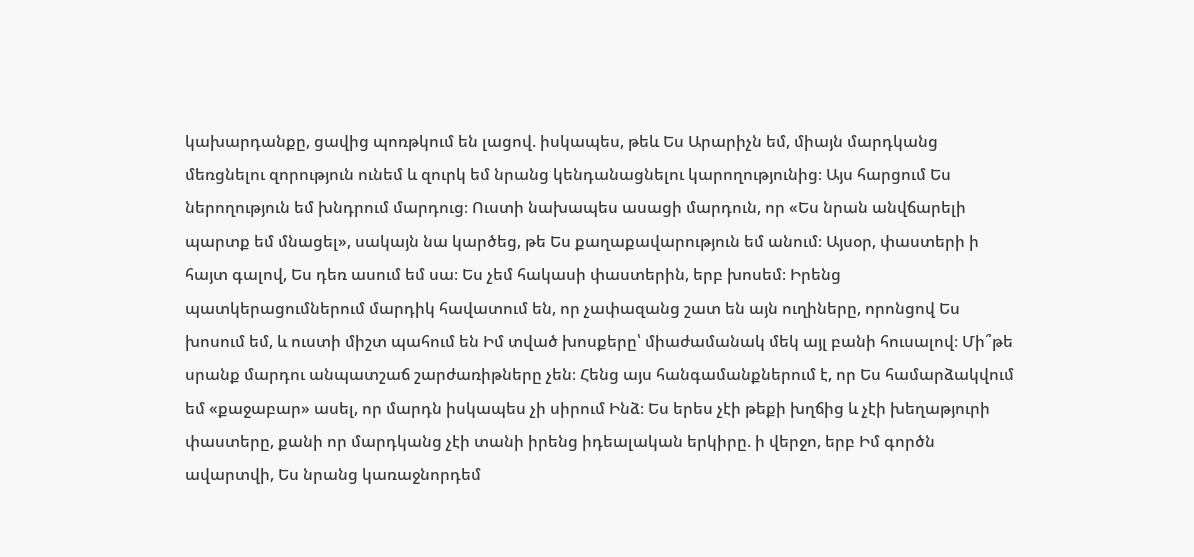կախարդանքը, ցավից պոռթկում են լացով. իսկապես, թեև Ես Արարիչն եմ, միայն մարդկանց մեռցնելու զորություն ունեմ և զուրկ եմ նրանց կենդանացնելու կարողությունից։ Այս հարցում Ես ներողություն եմ խնդրում մարդուց։ Ուստի նախապես ասացի մարդուն, որ «Ես նրան անվճարելի պարտք եմ մնացել», սակայն նա կարծեց, թե Ես քաղաքավարություն եմ անում։ Այսօր, փաստերի ի հայտ գալով, Ես դեռ ասում եմ սա։ Ես չեմ հակասի փաստերին, երբ խոսեմ։ Իրենց պատկերացումներում մարդիկ հավատում են, որ չափազանց շատ են այն ուղիները, որոնցով Ես խոսում եմ, և ուստի միշտ պահում են Իմ տված խոսքերը՝ միաժամանակ մեկ այլ բանի հուսալով։ Մի՞թե սրանք մարդու անպատշաճ շարժառիթները չեն։ Հենց այս հանգամանքներում է, որ Ես համարձակվում եմ «քաջաբար» ասել, որ մարդն իսկապես չի սիրում Ինձ։ Ես երես չէի թեքի խղճից և չէի խեղաթյուրի փաստերը, քանի որ մարդկանց չէի տանի իրենց իդեալական երկիրը. ի վերջո, երբ Իմ գործն ավարտվի, Ես նրանց կառաջնորդեմ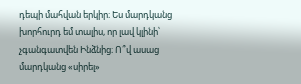դեպի մահվան երկիր։ Ես մարդկանց խորհուրդ եմ տալիս, որ լավ կլինի՝ չգանգատվեն Ինձնից։ Ո՞վ ասաց մարդկանց «սիրել»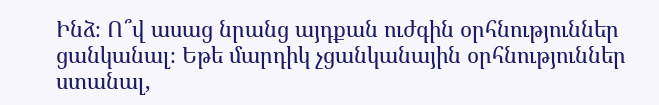Ինձ։ Ո՞վ ասաց նրանց այդքան ուժգին օրհնություններ ցանկանալ։ Եթե մարդիկ չցանկանային օրհնություններ ստանալ,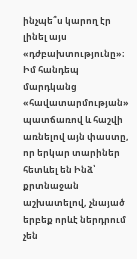ինչպե՞ս կարող էր լինել այս «դժբախտությունը»։ Իմ հանդեպ մարդկանց «հավատարմության» պատճառով և հաշվի առնելով այն փաստը, որ երկար տարիներ հետևել են Ինձ՝ քրտնաջան աշխատելով, չնայած երբեք որևէ ներդրում չեն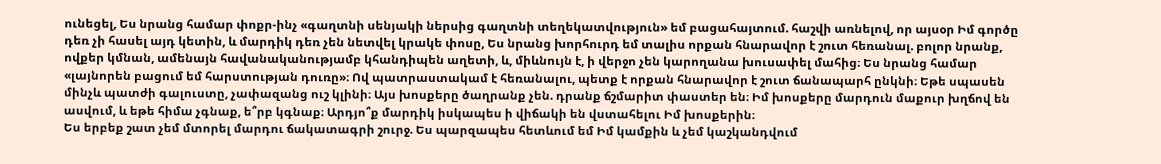ունեցել, Ես նրանց համար փոքր-ինչ «գաղտնի սենյակի ներսից գաղտնի տեղեկատվություն» եմ բացահայտում. հաշվի առնելով, որ այսօր Իմ գործը դեռ չի հասել այդ կետին, և մարդիկ դեռ չեն նետվել կրակե փոսը, Ես նրանց խորհուրդ եմ տալիս որքան հնարավոր է շուտ հեռանալ. բոլոր նրանք, ովքեր կմնան, ամենայն հավանականությամբ կհանդիպեն աղետի, և, միևնույն է, ի վերջո չեն կարողանա խուսափել մահից։ Ես նրանց համար «լայնորեն բացում եմ հարստության դուռը»։ Ով պատրաստակամ է հեռանալու, պետք է որքան հնարավոր է շուտ ճանապարհ ընկնի։ Եթե սպասեն մինչև պատժի գալուստը, չափազանց ուշ կլինի։ Այս խոսքերը ծաղրանք չեն. դրանք ճշմարիտ փաստեր են։ Իմ խոսքերը մարդուն մաքուր խղճով են ասվում, և եթե հիմա չգնաք, ե՞րբ կգնաք։ Արդյո՞ք մարդիկ իսկապես ի վիճակի են վստահելու Իմ խոսքերին։
Ես երբեք շատ չեմ մտորել մարդու ճակատագրի շուրջ. Ես պարզապես հետևում եմ Իմ կամքին և չեմ կաշկանդվում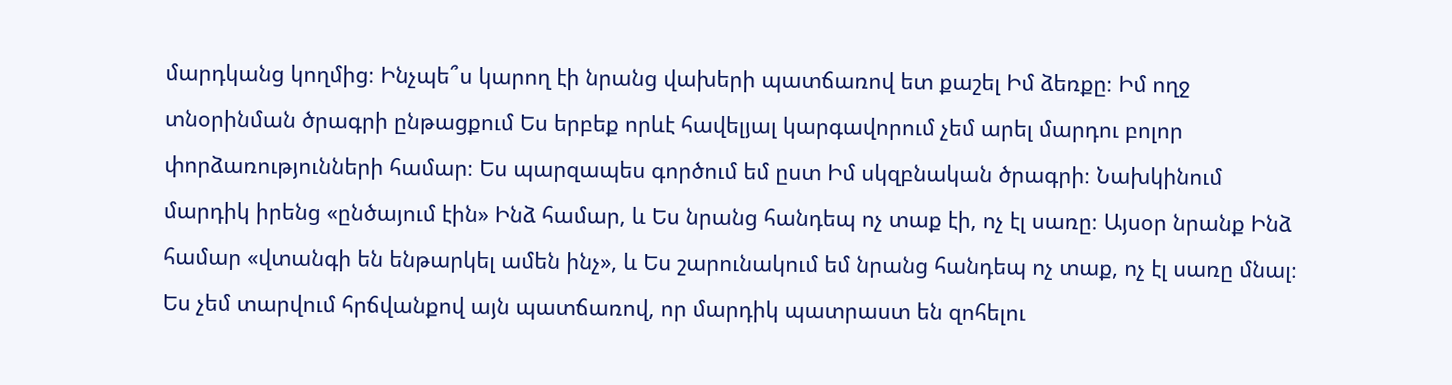մարդկանց կողմից։ Ինչպե՞ս կարող էի նրանց վախերի պատճառով ետ քաշել Իմ ձեռքը։ Իմ ողջ տնօրինման ծրագրի ընթացքում Ես երբեք որևէ հավելյալ կարգավորում չեմ արել մարդու բոլոր փորձառությունների համար։ Ես պարզապես գործում եմ ըստ Իմ սկզբնական ծրագրի։ Նախկինում մարդիկ իրենց «ընծայում էին» Ինձ համար, և Ես նրանց հանդեպ ոչ տաք էի, ոչ էլ սառը։ Այսօր նրանք Ինձ համար «վտանգի են ենթարկել ամեն ինչ», և Ես շարունակում եմ նրանց հանդեպ ոչ տաք, ոչ էլ սառը մնալ։ Ես չեմ տարվում հրճվանքով այն պատճառով, որ մարդիկ պատրաստ են զոհելու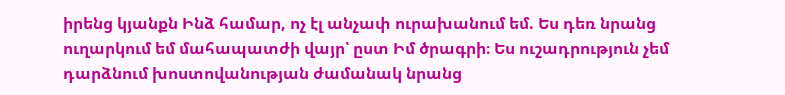իրենց կյանքն Ինձ համար, ոչ էլ անչափ ուրախանում եմ. Ես դեռ նրանց ուղարկում եմ մահապատժի վայր՝ ըստ Իմ ծրագրի։ Ես ուշադրություն չեմ դարձնում խոստովանության ժամանակ նրանց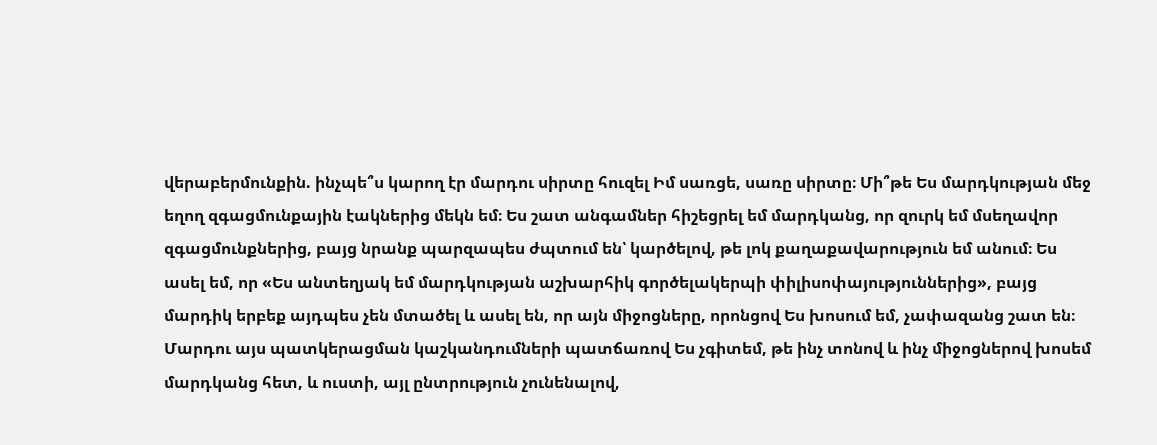վերաբերմունքին. ինչպե՞ս կարող էր մարդու սիրտը հուզել Իմ սառցե, սառը սիրտը։ Մի՞թե Ես մարդկության մեջ եղող զգացմունքային էակներից մեկն եմ։ Ես շատ անգամներ հիշեցրել եմ մարդկանց, որ զուրկ եմ մսեղավոր զգացմունքներից, բայց նրանք պարզապես ժպտում են՝ կարծելով, թե լոկ քաղաքավարություն եմ անում։ Ես ասել եմ, որ «Ես անտեղյակ եմ մարդկության աշխարհիկ գործելակերպի փիլիսոփայություններից», բայց մարդիկ երբեք այդպես չեն մտածել և ասել են, որ այն միջոցները, որոնցով Ես խոսում եմ, չափազանց շատ են։ Մարդու այս պատկերացման կաշկանդումների պատճառով Ես չգիտեմ, թե ինչ տոնով և ինչ միջոցներով խոսեմ մարդկանց հետ, և ուստի, այլ ընտրություն չունենալով,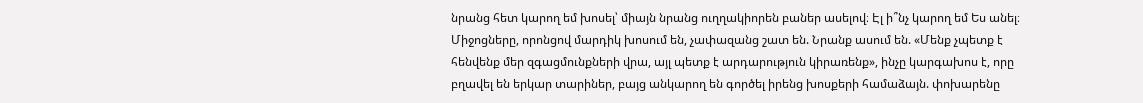նրանց հետ կարող եմ խոսել՝ միայն նրանց ուղղակիորեն բաներ ասելով։ Էլ ի՞նչ կարող եմ Ես անել։ Միջոցները, որոնցով մարդիկ խոսում են, չափազանց շատ են. Նրանք ասում են. «Մենք չպետք է հենվենք մեր զգացմունքների վրա, այլ պետք է արդարություն կիրառենք», ինչը կարգախոս է, որը բղավել են երկար տարիներ, բայց անկարող են գործել իրենց խոսքերի համաձայն. փոխարենը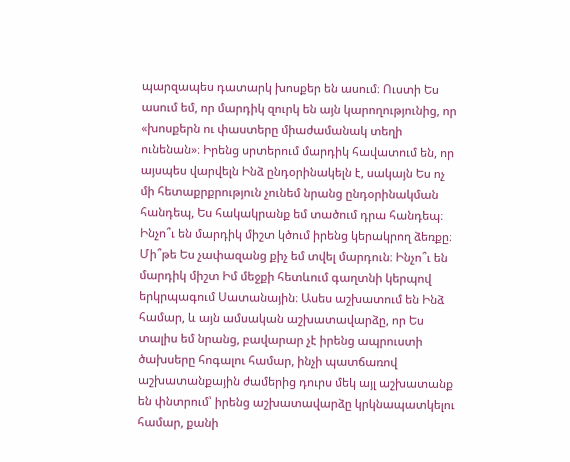պարզապես դատարկ խոսքեր են ասում։ Ուստի Ես ասում եմ, որ մարդիկ զուրկ են այն կարողությունից, որ «խոսքերն ու փաստերը միաժամանակ տեղի ունենան»։ Իրենց սրտերում մարդիկ հավատում են, որ այսպես վարվելն Ինձ ընդօրինակելն է, սակայն Ես ոչ մի հետաքրքրություն չունեմ նրանց ընդօրինակման հանդեպ, Ես հակակրանք եմ տածում դրա հանդեպ։ Ինչո՞ւ են մարդիկ միշտ կծում իրենց կերակրող ձեռքը։ Մի՞թե Ես չափազանց քիչ եմ տվել մարդուն։ Ինչո՞ւ են մարդիկ միշտ Իմ մեջքի հետևում գաղտնի կերպով երկրպագում Սատանային։ Ասես աշխատում են Ինձ համար, և այն ամսական աշխատավարձը, որ Ես տալիս եմ նրանց, բավարար չէ իրենց ապրուստի ծախսերը հոգալու համար, ինչի պատճառով աշխատանքային ժամերից դուրս մեկ այլ աշխատանք են փնտրում՝ իրենց աշխատավարձը կրկնապատկելու համար, քանի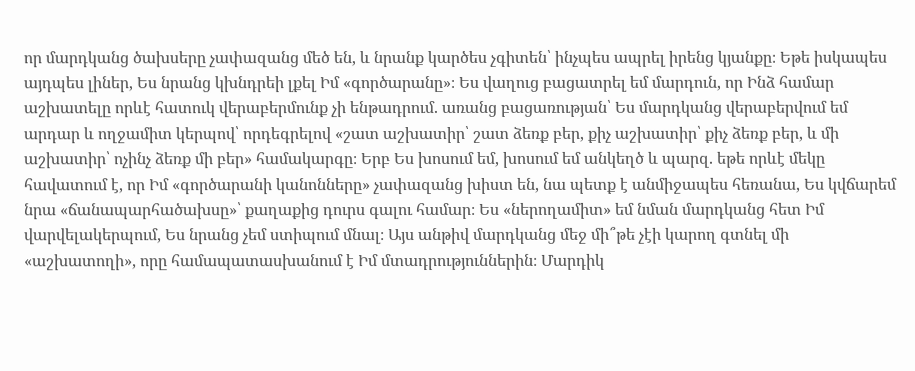որ մարդկանց ծախսերը չափազանց մեծ են, և նրանք կարծես չգիտեն՝ ինչպես ապրել իրենց կյանքը։ Եթե իսկապես այդպես լիներ, Ես նրանց կխնդրեի լքել Իմ «գործարանը»։ Ես վաղուց բացատրել եմ մարդուն, որ Ինձ համար աշխատելը որևէ հատուկ վերաբերմունք չի ենթադրում. առանց բացառության՝ Ես մարդկանց վերաբերվում եմ արդար և ողջամիտ կերպով՝ որդեգրելով «շատ աշխատիր՝ շատ ձեռք բեր, քիչ աշխատիր՝ քիչ ձեռք բեր, և մի աշխատիր՝ ոչինչ ձեռք մի բեր» համակարգը։ Երբ Ես խոսում եմ, խոսում եմ անկեղծ և պարզ. եթե որևէ մեկը հավատում է, որ Իմ «գործարանի կանոնները» չափազանց խիստ են, նա պետք է անմիջապես հեռանա, Ես կվճարեմ նրա «ճանապարհածախսը»՝ քաղաքից դուրս գալու համար։ Ես «ներողամիտ» եմ նման մարդկանց հետ Իմ վարվելակերպում, Ես նրանց չեմ ստիպում մնալ։ Այս անթիվ մարդկանց մեջ մի՞թե չէի կարող գտնել մի «աշխատողի», որը համապատասխանում է Իմ մտադրություններին։ Մարդիկ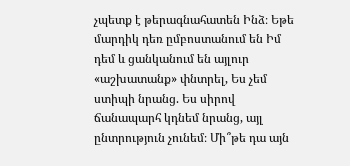չպետք է թերագնահատեն Ինձ։ Եթե մարդիկ դեռ ըմբոստանում են Իմ դեմ և ցանկանում են այլուր «աշխատանք» փնտրել, Ես չեմ ստիպի նրանց. Ես սիրով ճանապարհ կդնեմ նրանց, այլ ընտրություն չունեմ։ Մի՞թե դա այն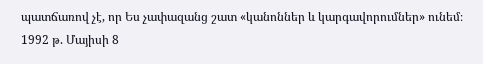պատճառով չէ, որ Ես չափազանց շատ «կանոններ և կարգավորումներ» ունեմ։
1992 թ. Մայիսի 8